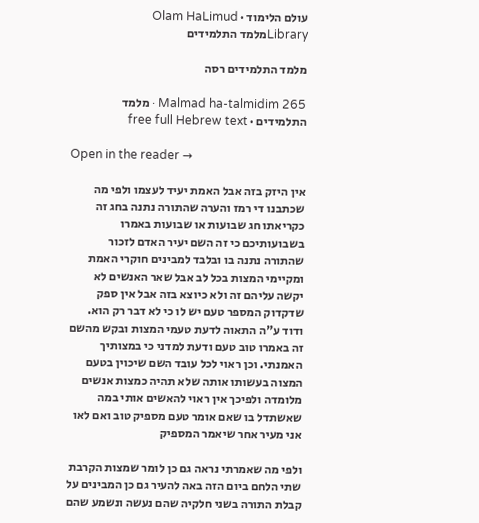עולם הלימוד · Olam HaLimud
Libraryמלמד התלמידים

מלמד התלמידים רסה

Malmad ha-talmidim 265 · מלמד התלמידים · free full Hebrew text

Open in the reader →

אין היזק בזה אבל האמת יעיד לעצמו ולפי מה שכתבנו די רמז והערה שהתורה נתנה בחג זה כקריאתו חג שבועות או שבועות באמרו בשבועותיכם כי זה השם יעיר האדם לזכור שהתורה נתנה בו ובלבד למבינים חוקרי האמת ומקיימי המצות בכל לב אבל שאר האנשים לא יקשה עליהם זה ולא כיוצא בזה אבל אין ספק שדקדוק המספר טעם יש לו כי לא דבר רק הוא. ודוד ע"ה התאוה לדעת טעמי המצות ובקש מהשם זה באמרו טוב טעם ודעת למדני כי במצותיך האמנתי. וכן ראוי לכל עובד השם שיכוין בטעם המצוה בעשותו אותה שלא תהיה כמצות אנשים מלומדה ולפיכך אין ראוי להאשים אותי במה שאשתדל בו שאם אומר טעם מספיק טוב ואם לאו אני מעיר אחר שיאמר המספיק

ולפי מה שאמרתי נראה גם כן לומר שמצות הקרבת שתי הלחם ביום הזה באה להעיר גם כן המבינים על קבלת התורה בשני חלקיה שהם נעשה ונשמע שהם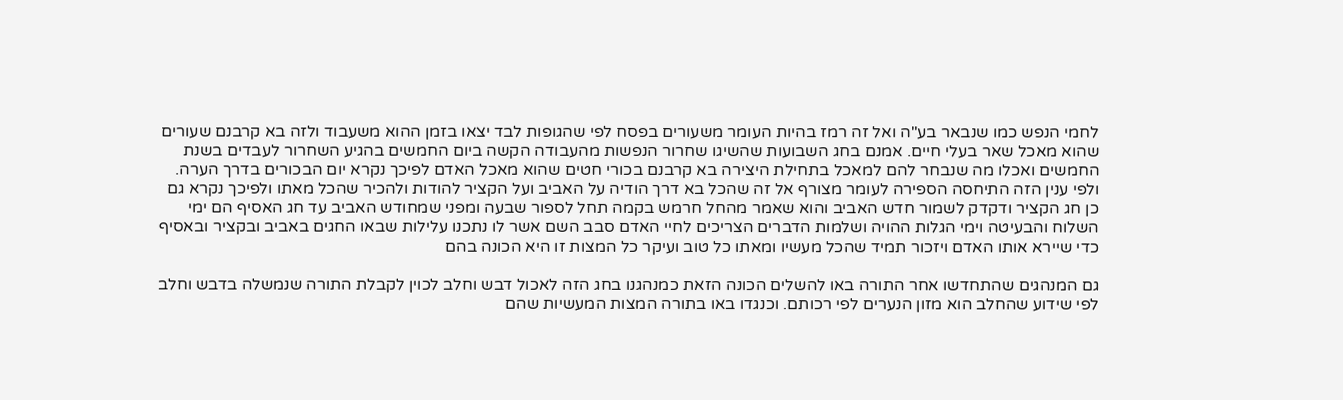לחמי הנפש כמו שנבאר בע"ה ואל זה רמז בהיות העומר משעורים בפסח לפי שהגופות לבד יצאו בזמן ההוא משעבוד ולזה בא קרבנם שעורים שהוא מאכל שאר בעלי חיים. אמנם בחג השבועות שהשיגו שחרור הנפשות מהעבודה הקשה ביום החמשים בהגיע השחרור לעבדים בשנת החמשים ואכלו מה שנבחר להם למאכל בתחילת היצירה בא קרבנם בכורי חטים שהוא מאכל האדם לפיכך נקרא יום הבכורים בדרך הערה. ולפי ענין הזה התיחסה הספירה לעומר מצורף אל זה שהכל בא דרך הודיה על האביב ועל הקציר להודות ולהכיר שהכל מאתו ולפיכך נקרא גם כן חג הקציר ודקדק לשמור חדש האביב והוא שאמר מהחל חרמש בקמה תחל לספור שבעה ומפני שמחודש האביב עד חג האסיף הם ימי השלוח והבעיטה וימי הגלות ההויה ושלמות הדברים הצריכים לחיי האדם סבב השם אשר לו נתכנו עלילות שבאו החגים באביב ובקציר ובאסיף כדי שיירא אותו האדם ויזכור תמיד שהכל מעשיו ומאתו כל טוב ועיקר כל המצות זו היא הכונה בהם

גם המנהגים שהתחדשו אחר התורה באו להשלים הכונה הזאת כמנהגנו בחג הזה לאכול דבש וחלב לכוין לקבלת התורה שנמשלה בדבש וחלב לפי שידוע שהחלב הוא מזון הנערים לפי רכותם. וכנגדו באו בתורה המצות המעשיות שהם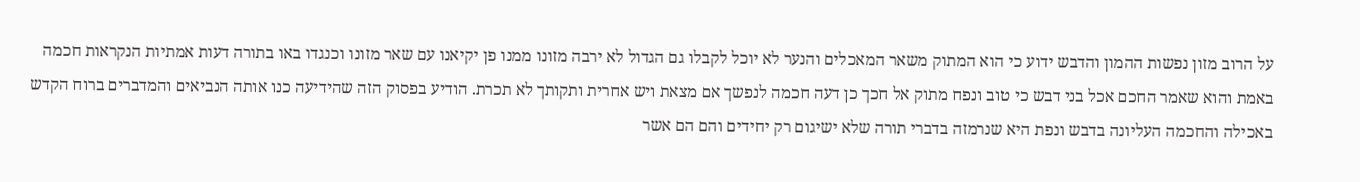על הרוב מזון נפשות ההמון והדבש ידוע כי הוא המתוק משאר המאכלים והנער לא יוכל לקבלו גם הגדול לא ירבה מזונו ממנו פן יקיאנו עם שאר מזונו וכנגדו באו בתורה דעות אמתיות הנקראות חכמה באמת והוא שאמר החכם אכל בני דבש כי טוב ונפח מתוק אל חכך כן דעה חכמה לנפשך אם מצאת ויש אחרית ותקותך לא תכרת. הודיע בפסוק הזה שהידיעה כנו אותה הנביאים והמדברים ברוח הקדש באכילה והחכמה העליונה בדבש ונפת היא שנרמזה בדברי תורה שלא ישיגום רק יחידים והם הם אשר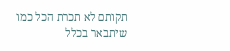תקותם לא תכרת הכל כמו שיתבאר בכלל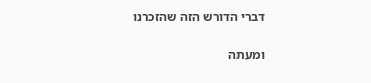דברי הדורש הזה שהזכרנו

ומעתה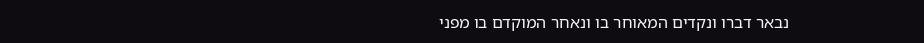נבאר דברו ונקדים המאוחר בו ונאחר המוקדם בו מפני